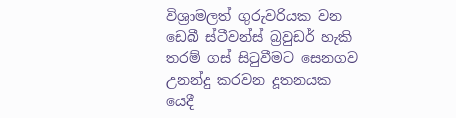විශ්‍රාමලත් ගුරුවරියක වන ඩෙබී ස්ටීවන්ස් බ්‍රවුඩර් හැකි තරම් ගස් සිටුවීමට සෙනගව උනන්දු කරවන දූතනයක යෙදී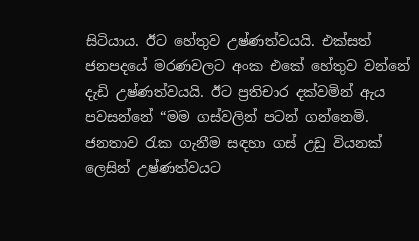සිටියාය. ඊට හේතුව උෂ්ණත්වයයි. එක්සත් ජනපදයේ මරණවලට අංක එකේ හේතුව වන්නේ දැඩි උෂ්ණත්වයයි. ඊට ප්‍රතිචාර දක්වමින් ඇය පවසන්නේ “මම ගස්වලින් පටන් ගන්නෙමි. ජනතාව රැක ගැනීම සඳහා ගස් උඩු වියනක් ලෙසින් උෂ්ණත්වයට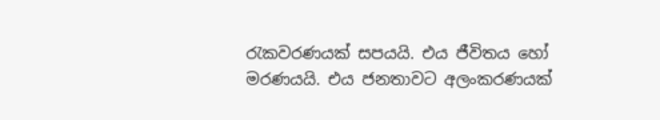රැකවරණයක් සපයයි. එය ජීවිතය හෝ මරණයයි. එය ජනතාවට අලංකරණයක්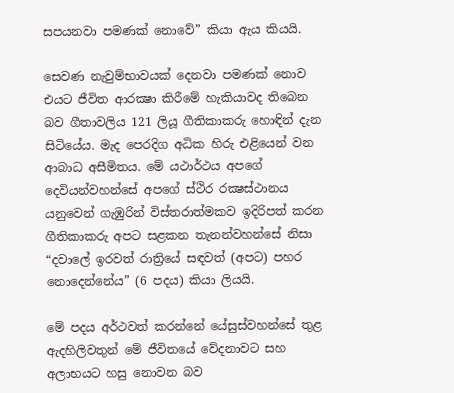සපයනවා පමණක් නොවේ” කියා ඇය කියයි.

සෙවණ නැවුම්භාවයක් දෙනවා පමණක් නොව එයට ජීවිත ආරක්‍ෂා කිරීමේ හැකියාවද තිබෙන බව ගීතාවලිය 121 ලියූ ගීතිකාකරු හොඳින් දැන සිටියේය. මැද පෙරදිග අධික හිරු එළියෙන් වන ආබාධ අසීමිතය. මේ යථාර්ථය අපගේ දෙවියන්වහන්සේ අපගේ ස්ථිර රක්‍ෂස්ථානය යනුවෙන් ගැඹුරින් විස්තරාත්මකව ඉදිරිපත් කරන ගීතිකාකරු අපට සළකන තැනන්වහන්සේ නිසා “දවාලේ ඉරවත් රාත්‍රියේ සඳවත් (අපට) පහර නොදෙන්නේය” (6 පදය) කියා ලියයි.

මේ පදය අර්ථවත් කරන්නේ යේසුස්වහන්සේ තුළ ඇදහිලිවතුන් මේ ජීවිතයේ වේදනාවට සහ අලාභයට හසු නොවන බව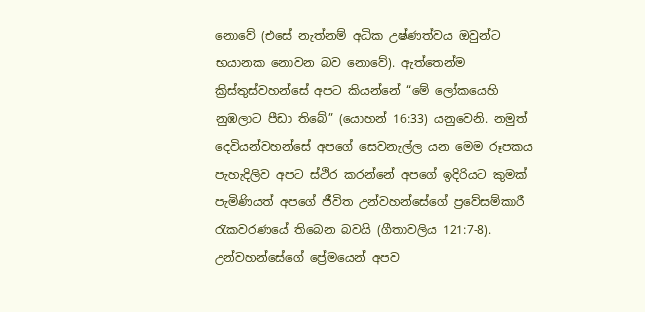නොවේ (එසේ නැත්නම් අධික උෂ්ණත්වය ඔවුන්ට භයානක නොවන බව නොවේ). ඇත්තෙන්ම ක්‍රිස්තුස්වහන්සේ අපට කියන්නේ “මේ ලෝකයෙහි නුඹලාට පීඩා තිබේ” (යොහන් 16:33) යනුවෙනි. නමුත් දෙවියන්වහන්සේ අපගේ සෙවනැල්ල යන මෙම රූපකය පැහැදිලිව අපට ස්ථිර කරන්නේ අපගේ ඉදිරියට කුමක් පැමිණියත් අපගේ ජීවිත උන්වහන්සේගේ ප්‍රවේසම්කාරී රැකවරණයේ තිබෙන බවයි (ගීතාවලිය 121:7-8). උන්වහන්සේගේ ප්‍රේමයෙන් අපව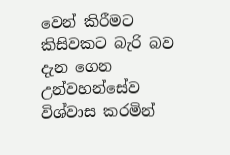වෙන් කිරීමට කිසිවකට බැරි බව දැන ගෙන උන්වහන්සේව විශ්වාස කරමින්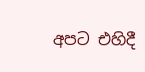අපට එහිදී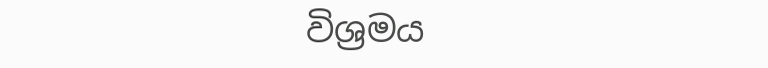විශ්‍රමය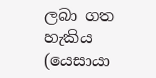ලබා ගත හැකිය (යෙසායා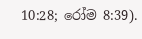10:28; රෝම 8:39).